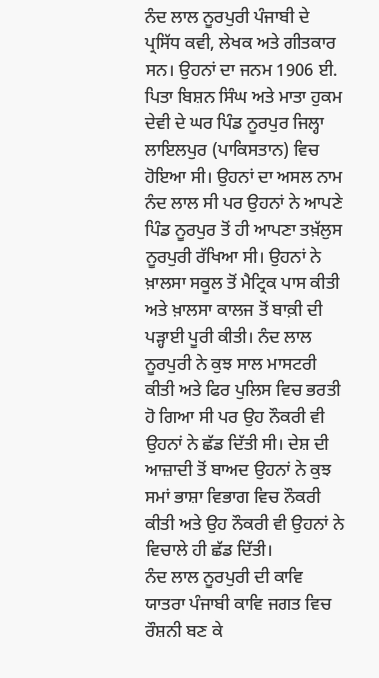ਨੰਦ ਲਾਲ ਨੂਰਪੁਰੀ ਪੰਜਾਬੀ ਦੇ ਪ੍ਰਸਿੱਧ ਕਵੀ, ਲੇਖਕ ਅਤੇ ਗੀਤਕਾਰ ਸਨ। ਉਹਨਾਂ ਦਾ ਜਨਮ 1906 ਈ. ਪਿਤਾ ਬਿਸ਼ਨ ਸਿੰਘ ਅਤੇ ਮਾਤਾ ਹੁਕਮ ਦੇਵੀ ਦੇ ਘਰ ਪਿੰਡ ਨੂਰਪੁਰ ਜਿਲ੍ਹਾ ਲਾਇਲਪੁਰ (ਪਾਕਿਸਤਾਨ) ਵਿਚ ਹੋਇਆ ਸੀ। ਉਹਨਾਂ ਦਾ ਅਸਲ ਨਾਮ ਨੰਦ ਲਾਲ ਸੀ ਪਰ ਉਹਨਾਂ ਨੇ ਆਪਣੇ ਪਿੰਡ ਨੂਰਪੁਰ ਤੋਂ ਹੀ ਆਪਣਾ ਤਖ਼ੱਲੁਸ ਨੂਰਪੁਰੀ ਰੱਖਿਆ ਸੀ। ਉਹਨਾਂ ਨੇ ਖ਼ਾਲਸਾ ਸਕੂਲ ਤੋਂ ਮੈਟ੍ਰਿਕ ਪਾਸ ਕੀਤੀ ਅਤੇ ਖ਼ਾਲਸਾ ਕਾਲਜ ਤੋਂ ਬਾਕ਼ੀ ਦੀ ਪੜ੍ਹਾਈ ਪੂਰੀ ਕੀਤੀ। ਨੰਦ ਲਾਲ ਨੂਰਪੁਰੀ ਨੇ ਕੁਝ ਸਾਲ ਮਾਸਟਰੀ ਕੀਤੀ ਅਤੇ ਫਿਰ ਪੁਲਿਸ ਵਿਚ ਭਰਤੀ ਹੋ ਗਿਆ ਸੀ ਪਰ ਉਹ ਨੌਕਰੀ ਵੀ ਉਹਨਾਂ ਨੇ ਛੱਡ ਦਿੱਤੀ ਸੀ। ਦੇਸ਼ ਦੀ ਆਜ਼ਾਦੀ ਤੋਂ ਬਾਅਦ ਉਹਨਾਂ ਨੇ ਕੁਝ ਸਮਾਂ ਭਾਸ਼ਾ ਵਿਭਾਗ ਵਿਚ ਨੌਕਰੀ ਕੀਤੀ ਅਤੇ ਉਹ ਨੌਕਰੀ ਵੀ ਉਹਨਾਂ ਨੇ ਵਿਚਾਲੇ ਹੀ ਛੱਡ ਦਿੱਤੀ।
ਨੰਦ ਲਾਲ ਨੂਰਪੁਰੀ ਦੀ ਕਾਵਿ ਯਾਤਰਾ ਪੰਜਾਬੀ ਕਾਵਿ ਜਗਤ ਵਿਚ ਰੌਸ਼ਨੀ ਬਣ ਕੇ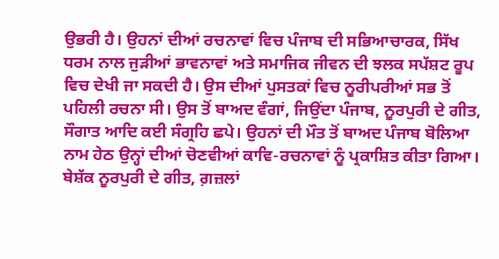ਉਭਰੀ ਹੈ। ਉਹਨਾਂ ਦੀਆਂ ਰਚਨਾਵਾਂ ਵਿਚ ਪੰਜਾਬ ਦੀ ਸਭਿਆਚਾਰਕ, ਸਿੱਖ ਧਰਮ ਨਾਲ ਜੁੜੀਆਂ ਭਾਵਨਾਵਾਂ ਅਤੇ ਸਮਾਜਿਕ ਜੀਵਨ ਦੀ ਝਲਕ ਸਪੱਸ਼ਟ ਰੂਪ ਵਿਚ ਦੇਖੀ ਜਾ ਸਕਦੀ ਹੈ। ਉਸ ਦੀਆਂ ਪੁਸਤਕਾਂ ਵਿਚ ਨੂਰੀਪਰੀਆਂ ਸਭ ਤੋਂ ਪਹਿਲੀ ਰਚਨਾ ਸੀ। ਉਸ ਤੋਂ ਬਾਅਦ ਵੰਗਾਂ, ਜਿਉਂਦਾ ਪੰਜਾਬ, ਨੂਰਪੁਰੀ ਦੇ ਗੀਤ, ਸੌਗਾਤ ਆਦਿ ਕਈ ਸੰਗ੍ਰਹਿ ਛਪੇ। ਉਹਨਾਂ ਦੀ ਮੌਤ ਤੋਂ ਬਾਅਦ ਪੰਜਾਬ ਬੋਲਿਆ ਨਾਮ ਹੇਠ ਉਨ੍ਹਾਂ ਦੀਆਂ ਚੋਣਵੀਆਂ ਕਾਵਿ-ਰਚਨਾਵਾਂ ਨੂੰ ਪ੍ਰਕਾਸ਼ਿਤ ਕੀਤਾ ਗਿਆ। ਬੇਸ਼ੱਕ ਨੂਰਪੁਰੀ ਦੇ ਗੀਤ, ਗ਼ਜ਼ਲਾਂ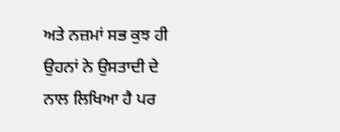ਅਤੇ ਨਜ਼ਮਾਂ ਸਭ ਕੁਝ ਹੀ ਉਹਨਾਂ ਨੇ ਉਸਤਾਦੀ ਦੇ ਨਾਲ ਲਿਖਿਆ ਹੈ ਪਰ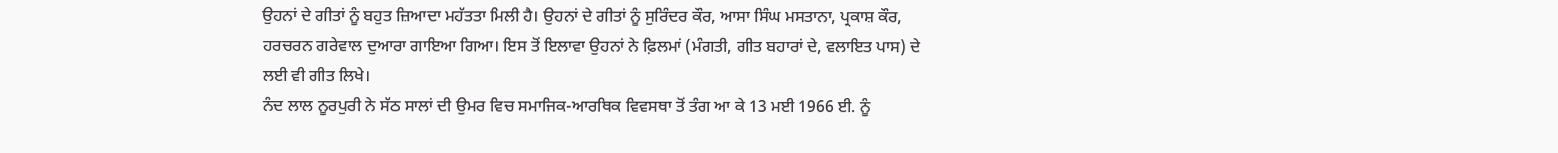ਉਹਨਾਂ ਦੇ ਗੀਤਾਂ ਨੂੰ ਬਹੁਤ ਜ਼ਿਆਦਾ ਮਹੱਤਤਾ ਮਿਲੀ ਹੈ। ਉਹਨਾਂ ਦੇ ਗੀਤਾਂ ਨੂੰ ਸੁਰਿੰਦਰ ਕੌਰ, ਆਸਾ ਸਿੰਘ ਮਸਤਾਨਾ, ਪ੍ਰਕਾਸ਼ ਕੌਰ, ਹਰਚਰਨ ਗਰੇਵਾਲ ਦੁਆਰਾ ਗਾਇਆ ਗਿਆ। ਇਸ ਤੋਂ ਇਲਾਵਾ ਉਹਨਾਂ ਨੇ ਫ਼ਿਲਮਾਂ (ਮੰਗਤੀ, ਗੀਤ ਬਹਾਰਾਂ ਦੇ, ਵਲਾਇਤ ਪਾਸ) ਦੇ ਲਈ ਵੀ ਗੀਤ ਲਿਖੇ।
ਨੰਦ ਲਾਲ ਨੂਰਪੁਰੀ ਨੇ ਸੱਠ ਸਾਲਾਂ ਦੀ ਉਮਰ ਵਿਚ ਸਮਾਜਿਕ-ਆਰਥਿਕ ਵਿਵਸਥਾ ਤੋਂ ਤੰਗ ਆ ਕੇ 13 ਮਈ 1966 ਈ. ਨੂੰ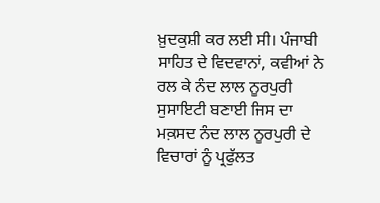ਖ਼ੁਦਕੁਸ਼ੀ ਕਰ ਲਈ ਸੀ। ਪੰਜਾਬੀ ਸਾਹਿਤ ਦੇ ਵਿਦਵਾਨਾਂ, ਕਵੀਆਂ ਨੇ ਰਲ ਕੇ ਨੰਦ ਲਾਲ ਨੂਰਪੁਰੀ ਸੁਸਾਇਟੀ ਬਣਾਈ ਜਿਸ ਦਾ ਮਕ਼ਸਦ ਨੰਦ ਲਾਲ ਨੂਰਪੁਰੀ ਦੇ ਵਿਚਾਰਾਂ ਨੂੰ ਪ੍ਰਫੁੱਲਤ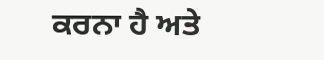ਕਰਨਾ ਹੈ ਅਤੇ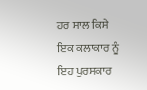ਹਰ ਸਾਲ ਕਿਸੇ ਇਕ ਕਲਾਕਾਰ ਨੂੰ ਇਹ ਪੁਰਸਕਾਰ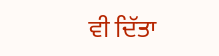ਵੀ ਦਿੱਤਾ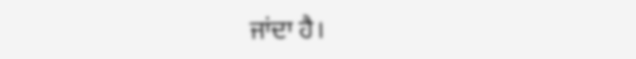ਜਾਂਦਾ ਹੈ।